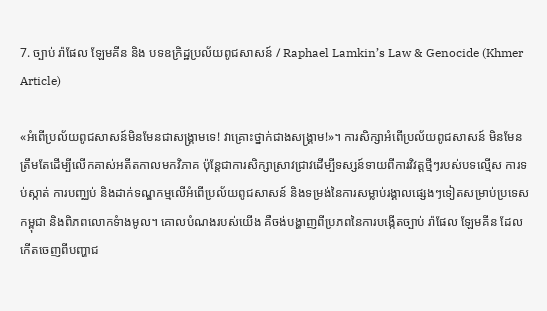7. ច្បាប់ រ៉ាផែល ឡែមគីន និង បទឧក្រិដ្ឋប្រល័យពូជសាសន៍ / Raphael Lamkin’s Law & Genocide (Khmer Article)

«អំពើប្រល័យពូជសាសន៍មិនមែនជាសង្គ្រាមទេ! វាគ្រោះថ្នាក់ជាងសង្គ្រាម!»។ ការសិក្សាអំពើប្រល័យពូជសាសន៍ មិនមែនត្រឹមតែដើម្បីលើកគាស់អតីតកាលមកវិភាគ ប៉ុន្តែជាការសិក្សាស្រាវជ្រាវដើម្បីទស្សន៍ទាយពីការវិវត្តថ្មីៗរបស់បទល្មើស ការទប់ស្កាត់ ការបញ្ឈប់ និងដាក់ទណ្ឌកម្មលើអំពើប្រល័យពូជសាសន៍ និងទម្រង់នៃការសម្លាប់រង្គាលផ្សេងៗទៀតសម្រាប់ប្រទេសកម្ពុជា និងពិភពលោកទំាងមូល។ គោលបំណងរបស់យើង គឺចង់បង្ហាញពីប្រភពនៃការបង្កើតច្បាប់ រ៉ាផែល ឡែមគីន ដែលកើតចេញពីបញ្ហាជ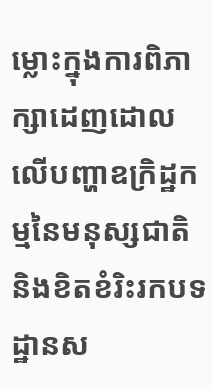ម្លោះក្នុងការពិភាក្សាដេញដោលលើបញ្ហាឧក្រិដ្ឋកម្មនៃមនុស្សជាតិ និងខិតខំរិះរកបទដ្ឋានស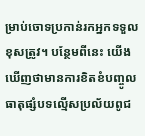ម្រាប់ចោទប្រកាន់រកអ្នកទទួលខុសត្រូវ។ បន្ថែមពីនេះ យើងឃើញថាមានការខិតខំបញ្ចូលធាតុផ្សំបទល្មើសប្រល័យពូជ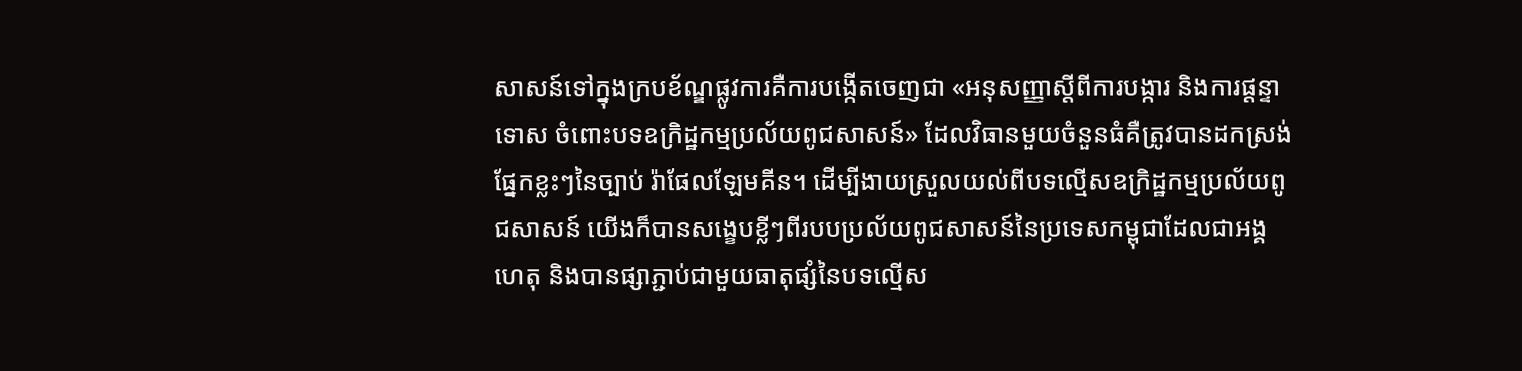សាសន៍ទៅក្នុងក្របខ័ណ្ឌផ្លូវការគឺការបង្កើតចេញជា «អនុសញ្ញាស្តីពីការបង្ការ និងការផ្ដន្ទាទោស ចំពោះបទឧក្រិដ្ឋកម្មប្រល័យពូជសាសន៍» ដែលវិធានមួយចំនួនធំគឺត្រូវបានដកស្រង់ផ្នែកខ្លះៗនៃច្បាប់ រ៉ាផែលឡែមគីន។ ដើម្បីងាយស្រួលយល់ពីបទល្មើសឧក្រិដ្ឋកម្មប្រល័យពូជសាសន៍ យើងក៏បានសង្ខេបខ្លីៗពីរបបប្រល័យពូជសាសន៍នៃប្រទេសកម្ពុជាដែលជាអង្គហេតុ និងបានផ្សាភ្ជាប់ជាមួយធាតុផ្សំនៃបទល្មើស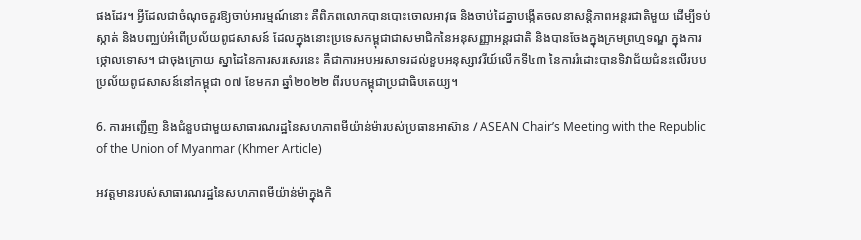ផងដែរ។ អ្វីដែលជាចំណុចគួរឱ្យចាប់អារម្មណ៍នោះ គឺពិភពលោកបានបោះចោលអាវុធ និងចាប់ដៃគ្នាបង្កើតចលនាសន្តិភាពអន្តរជាតិមួយ ដើម្បីទប់ស្កាត់ និងបញ្ឈប់អំពើប្រល័យពូជសាសន៍ ដែលក្នុងនោះប្រទេសកម្ពុជាជាសមាជិកនៃអនុសញ្ញាអន្តរជាតិ និងបានចែងក្នុងក្រមព្រហ្មទណ្ឌ ក្នុងការថ្កោលទោស។ ជាចុងក្រោយ ស្នាដៃនៃការសរសេរនេះ គឺជាការអបអរសាទរដល់ខួបអនុស្សាវរីយ៍លើកទី៤៣ នៃការរំដោះបានទិវាជ័យជំនះលើរបបប្រល័យពូជសាសន៍នៅកម្ពុជា ០៧ ខែមករា ឆ្នាំ២០២២ ពីរបបកម្ពុជាប្រជាធិបតេយ្យ។

6. ការអញ្ជើញ និងជំនួបជាមួយសាធារណរដ្ឋនៃសហភាពមីយ៉ាន់ម៉ារបស់ប្រធានអាស៊ាន / ASEAN Chair’s Meeting with the Republic of the Union of Myanmar (Khmer Article)

អវត្តមានរបស់សាធារណរដ្ឋនៃសហភាពមីយ៉ាន់ម៉ាក្នុងកិ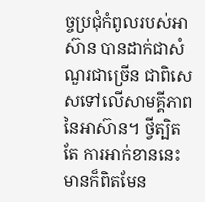ច្ចប្រជុំកំពូលរបស់អាស៊ាន បានដាក់ជាសំណួរជាច្រើន ជាពិសេសទៅលើសាមគ្គីភាពនៃអាស៊ាន។ ថ្វីត្បិតតែ ការអាក់ខាននេះមានក៏ពិតមែន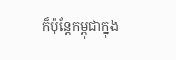ក៏ប៉ុន្តែកម្ពុជាក្នុង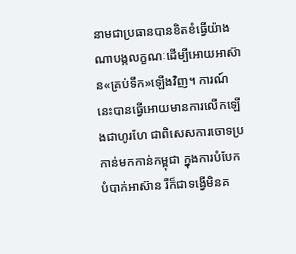នាមជាប្រធានបានខិតខំធ្វើយ៉ាងណាបង្កលក្ខណៈដើម្បីអោយអាស៊ាន«គ្រប់ទឹក»ឡើងវិញ។ ការណ៍នេះបានធ្វើអោយមានការលើកឡើងជាហូរហែ ជាពិសេសការចោទប្រកាន់មកកាន់កម្ពុជា ក្នុងការបំបែកបំបាក់អាស៊ាន រឺក៏ជាទង្វើមិនគ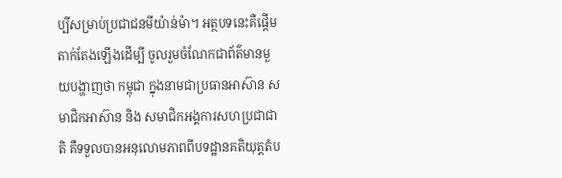ប្បីសម្រាប់ប្រជាជនមីយ៉ាន់ម៉ា។ អត្ថបទនេះគឺផ្តើមតាក់តែងឡើងដើម្បី ចូលរួមចំណែកជាព័ត៌មានមួយបង្ហាញថា កម្ពុជា ក្នុងនាមជាប្រធានអាស៊ាន សមាជិកអាស៊ាន និង សមាជិកអង្គការសហប្រជាជាតិ គឺទទួលបានអនុលោមភាពពីបទដ្ឋានគតិយុត្តតំប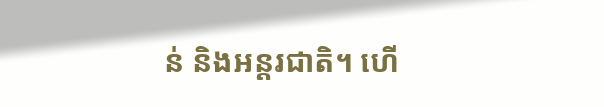ន់ និងអន្តរជាតិ។ ហើ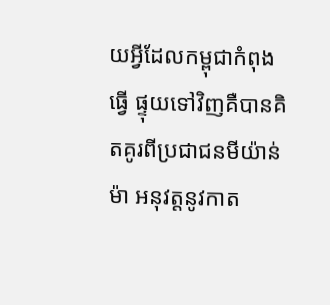យអ្វីដែលកម្ពុជាកំពុងធ្វើ ផ្ទុយទៅវិញគឺបានគិតគូរពីប្រជាជនមីយ៉ាន់ម៉ា អនុវត្តនូវកាត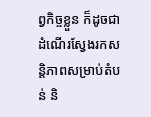ព្វកិច្ចខ្លួន ក៏ដូចជាដំណើរស្វែងរកសន្តិភាពសម្រាប់តំបន់ និ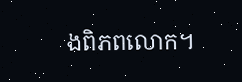ងពិភពលោក។